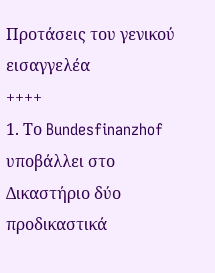Προτάσεις του γενικού εισαγγελέα
++++
1. Το Bundesfinanzhof υποβάλλει στο Δικαστήριο δύο προδικαστικά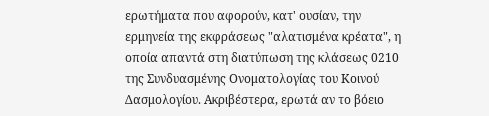ερωτήματα που αφορούν, κατ' ουσίαν, την ερμηνεία της εκφράσεως "αλατισμένα κρέατα", η οποία απαντά στη διατύπωση της κλάσεως 0210 της Συνδυασμένης Ονοματολογίας του Κοινού Δασμολογίου. Ακριβέστερα, ερωτά αν το βόειο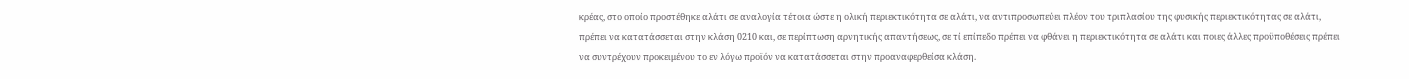κρέας, στο οποίο προστέθηκε αλάτι σε αναλογία τέτοια ώστε η ολική περιεκτικότητα σε αλάτι, να αντιπροσωπεύει πλέον του τριπλασίου της φυσικής περιεκτικότητας σε αλάτι, πρέπει να κατατάσσεται στην κλάση 0210 και, σε περίπτωση αρνητικής απαντήσεως, σε τί επίπεδο πρέπει να φθάνει η περιεκτικότητα σε αλάτι και ποιες άλλες προϋποθέσεις πρέπει να συντρέχουν προκειμένου το εν λόγω προϊόν να κατατάσσεται στην προαναφερθείσα κλάση.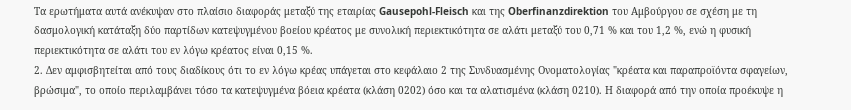Τα ερωτήματα αυτά ανέκυψαν στο πλαίσιο διαφοράς μεταξύ της εταιρίας Gausepohl-Fleisch και της Oberfinanzdirektion του Αμβούργου σε σχέση με τη δασμολογική κατάταξη δύο παρτίδων κατεψυγμένου βοείου κρέατος με συνολική περιεκτικότητα σε αλάτι μεταξύ του 0,71 % και του 1,2 %, ενώ η φυσική περιεκτικότητα σε αλάτι του εν λόγω κρέατος είναι 0,15 %.
2. Δεν αμφισβητείται από τους διαδίκους ότι το εν λόγω κρέας υπάγεται στο κεφάλαιο 2 της Συνδυασμένης Ονοματολογίας "κρέατα και παραπροϊόντα σφαγείων, βρώσιμα", το οποίο περιλαμβάνει τόσο τα κατεψυγμένα βόεια κρέατα (κλάση 0202) όσο και τα αλατισμένα (κλάση 0210). Η διαφορά από την οποία προέκυψε η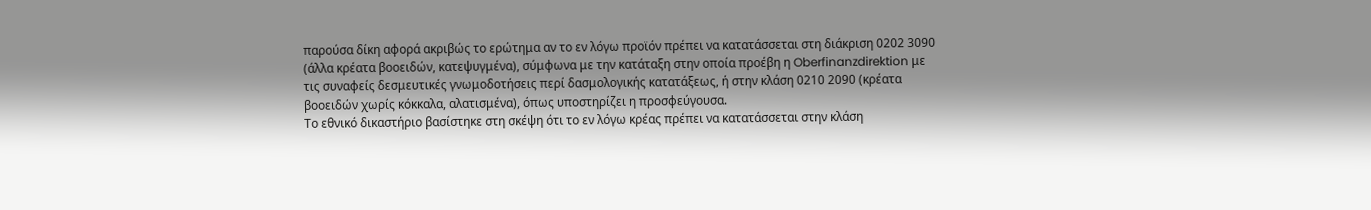παρούσα δίκη αφορά ακριβώς το ερώτημα αν το εν λόγω προϊόν πρέπει να κατατάσσεται στη διάκριση 0202 3090 (άλλα κρέατα βοοειδών, κατεψυγμένα), σύμφωνα με την κατάταξη στην οποία προέβη η Oberfinanzdirektion με τις συναφείς δεσμευτικές γνωμοδοτήσεις περί δασμολογικής κατατάξεως, ή στην κλάση 0210 2090 (κρέατα βοοειδών χωρίς κόκκαλα, αλατισμένα), όπως υποστηρίζει η προσφεύγουσα.
Το εθνικό δικαστήριο βασίστηκε στη σκέψη ότι το εν λόγω κρέας πρέπει να κατατάσσεται στην κλάση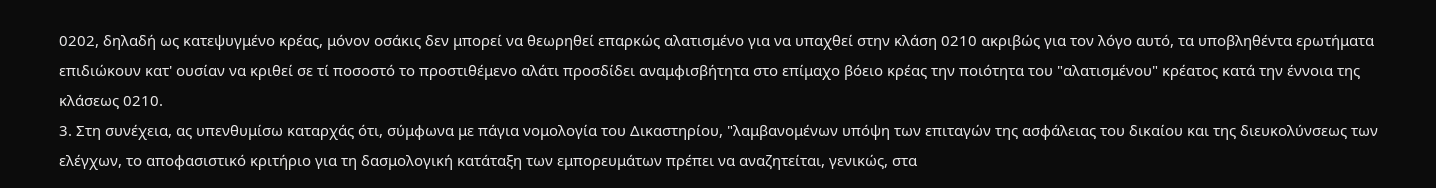0202, δηλαδή ως κατεψυγμένο κρέας, μόνον οσάκις δεν μπορεί να θεωρηθεί επαρκώς αλατισμένο για να υπαχθεί στην κλάση 0210 ακριβώς για τον λόγο αυτό, τα υποβληθέντα ερωτήματα επιδιώκουν κατ' ουσίαν να κριθεί σε τί ποσοστό το προστιθέμενο αλάτι προσδίδει αναμφισβήτητα στο επίμαχο βόειο κρέας την ποιότητα του "αλατισμένου" κρέατος κατά την έννοια της κλάσεως 0210.
3. Στη συνέχεια, ας υπενθυμίσω καταρχάς ότι, σύμφωνα με πάγια νομολογία του Δικαστηρίου, "λαμβανομένων υπόψη των επιταγών της ασφάλειας του δικαίου και της διευκολύνσεως των ελέγχων, το αποφασιστικό κριτήριο για τη δασμολογική κατάταξη των εμπορευμάτων πρέπει να αναζητείται, γενικώς, στα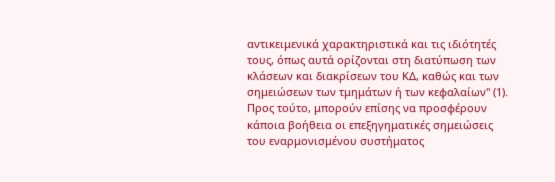αντικειμενικά χαρακτηριστικά και τις ιδιότητές τους, όπως αυτά ορίζονται στη διατύπωση των κλάσεων και διακρίσεων του ΚΔ, καθώς και των σημειώσεων των τμημάτων ή των κεφαλαίων" (1). Προς τούτο, μπορούν επίσης να προσφέρουν κάποια βοήθεια οι επεξηγηματικές σημειώσεις του εναρμονισμένου συστήματος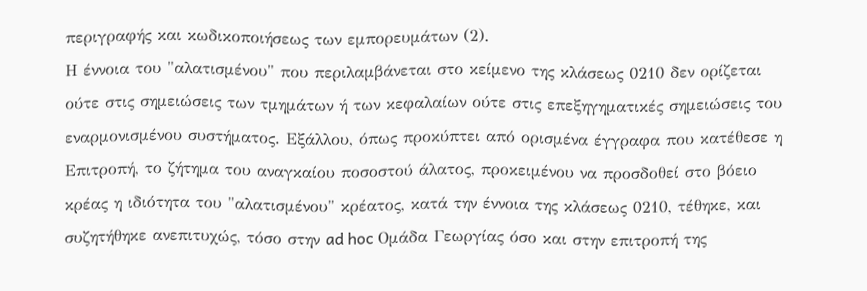περιγραφής και κωδικοποιήσεως των εμπορευμάτων (2).
Η έννοια του "αλατισμένου" που περιλαμβάνεται στο κείμενο της κλάσεως 0210 δεν ορίζεται ούτε στις σημειώσεις των τμημάτων ή των κεφαλαίων ούτε στις επεξηγηματικές σημειώσεις του εναρμονισμένου συστήματος. Εξάλλου, όπως προκύπτει από ορισμένα έγγραφα που κατέθεσε η Επιτροπή, το ζήτημα του αναγκαίου ποσοστού άλατος, προκειμένου να προσδοθεί στο βόειο κρέας η ιδιότητα του "αλατισμένου" κρέατος, κατά την έννοια της κλάσεως 0210, τέθηκε, και συζητήθηκε ανεπιτυχώς, τόσο στην ad hoc Ομάδα Γεωργίας όσο και στην επιτροπή της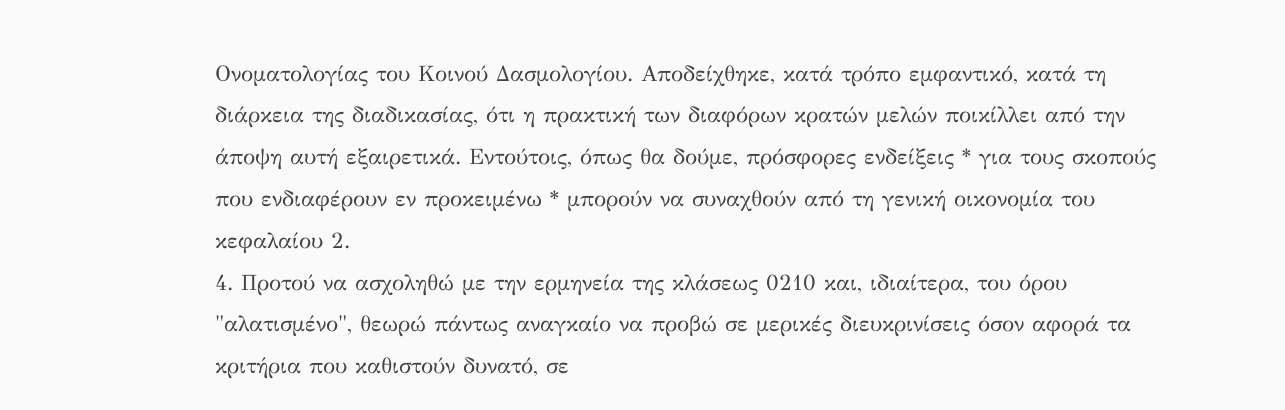Ονοματολογίας του Κοινού Δασμολογίου. Αποδείχθηκε, κατά τρόπο εμφαντικό, κατά τη διάρκεια της διαδικασίας, ότι η πρακτική των διαφόρων κρατών μελών ποικίλλει από την άποψη αυτή εξαιρετικά. Εντούτοις, όπως θα δούμε, πρόσφορες ενδείξεις * για τους σκοπούς που ενδιαφέρουν εν προκειμένω * μπορούν να συναχθούν από τη γενική οικονομία του κεφαλαίου 2.
4. Προτού να ασχοληθώ με την ερμηνεία της κλάσεως 0210 και, ιδιαίτερα, του όρου "αλατισμένο", θεωρώ πάντως αναγκαίο να προβώ σε μερικές διευκρινίσεις όσον αφορά τα κριτήρια που καθιστούν δυνατό, σε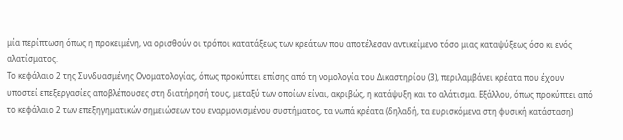μία περίπτωση όπως η προκειμένη, να ορισθούν οι τρόποι κατατάξεως των κρεάτων που αποτέλεσαν αντικείμενο τόσο μιας καταψύξεως όσο κι ενός αλατίσματος.
Το κεφάλαιο 2 της Συνδυασμένης Ονοματολογίας, όπως προκύπτει επίσης από τη νομολογία του Δικαστηρίου (3), περιλαμβάνει κρέατα που έχουν υποστεί επεξεργασίες αποβλέπουσες στη διατήρησή τους, μεταξύ των οποίων είναι, ακριβώς, η κατάψυξη και το αλάτισμα. Εξάλλου, όπως προκύπτει από το κεφάλαιο 2 των επεξηγηματικών σημειώσεων του εναρμονισμένου συστήματος, τα νωπά κρέατα (δηλαδή, τα ευρισκόμενα στη φυσική κατάσταση)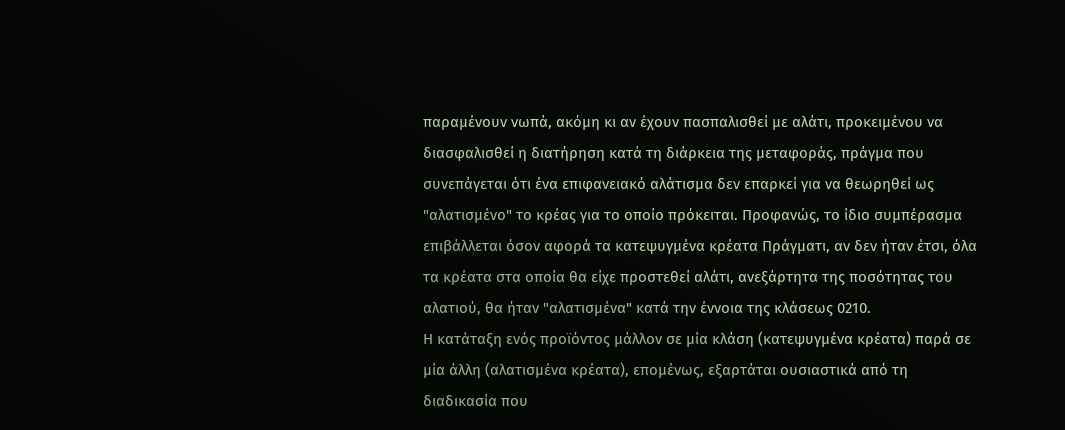παραμένουν νωπά, ακόμη κι αν έχουν πασπαλισθεί με αλάτι, προκειμένου να διασφαλισθεί η διατήρηση κατά τη διάρκεια της μεταφοράς, πράγμα που συνεπάγεται ότι ένα επιφανειακό αλάτισμα δεν επαρκεί για να θεωρηθεί ως "αλατισμένο" το κρέας για το οποίο πρόκειται. Προφανώς, το ίδιο συμπέρασμα επιβάλλεται όσον αφορά τα κατεψυγμένα κρέατα Πράγματι, αν δεν ήταν έτσι, όλα τα κρέατα στα οποία θα είχε προστεθεί αλάτι, ανεξάρτητα της ποσότητας του αλατιού, θα ήταν "αλατισμένα" κατά την έννοια της κλάσεως 0210.
Η κατάταξη ενός προϊόντος μάλλον σε μία κλάση (κατεψυγμένα κρέατα) παρά σε μία άλλη (αλατισμένα κρέατα), επομένως, εξαρτάται ουσιαστικά από τη διαδικασία που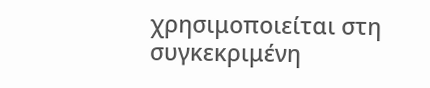χρησιμοποιείται στη συγκεκριμένη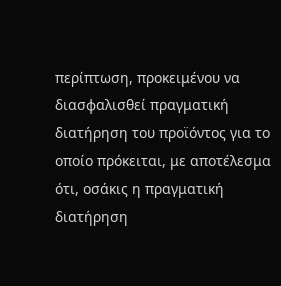περίπτωση, προκειμένου να διασφαλισθεί πραγματική διατήρηση του προϊόντος για το οποίο πρόκειται, με αποτέλεσμα ότι, οσάκις η πραγματική διατήρηση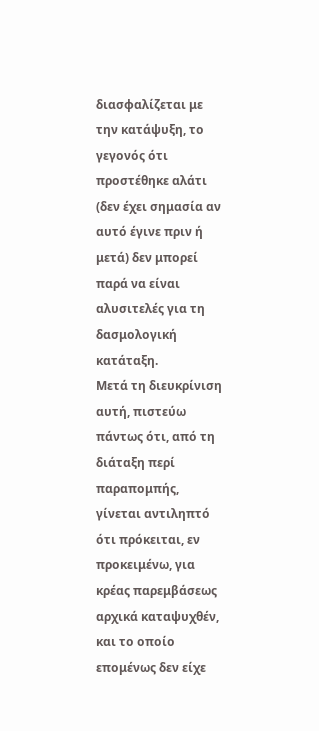διασφαλίζεται με την κατάψυξη, το γεγονός ότι προστέθηκε αλάτι (δεν έχει σημασία αν αυτό έγινε πριν ή μετά) δεν μπορεί παρά να είναι αλυσιτελές για τη δασμολογική κατάταξη.
Μετά τη διευκρίνιση αυτή, πιστεύω πάντως ότι, από τη διάταξη περί παραπομπής, γίνεται αντιληπτό ότι πρόκειται, εν προκειμένω, για κρέας παρεμβάσεως αρχικά καταψυχθέν, και το οποίο επομένως δεν είχε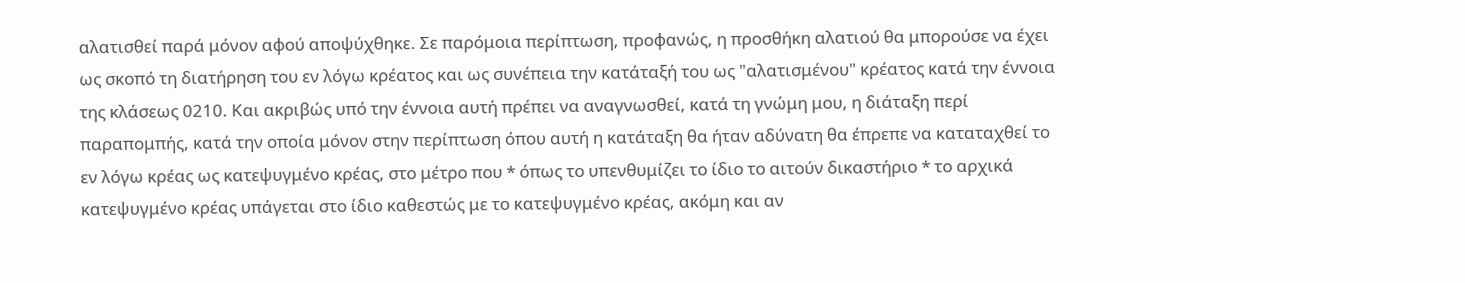αλατισθεί παρά μόνον αφού αποψύχθηκε. Σε παρόμοια περίπτωση, προφανώς, η προσθήκη αλατιού θα μπορούσε να έχει ως σκοπό τη διατήρηση του εν λόγω κρέατος και ως συνέπεια την κατάταξή του ως "αλατισμένου" κρέατος κατά την έννοια της κλάσεως 0210. Και ακριβώς υπό την έννοια αυτή πρέπει να αναγνωσθεί, κατά τη γνώμη μου, η διάταξη περί παραπομπής, κατά την οποία μόνον στην περίπτωση όπου αυτή η κατάταξη θα ήταν αδύνατη θα έπρεπε να καταταχθεί το εν λόγω κρέας ως κατεψυγμένο κρέας, στο μέτρο που * όπως το υπενθυμίζει το ίδιο το αιτούν δικαστήριο * το αρχικά κατεψυγμένο κρέας υπάγεται στο ίδιο καθεστώς με το κατεψυγμένο κρέας, ακόμη και αν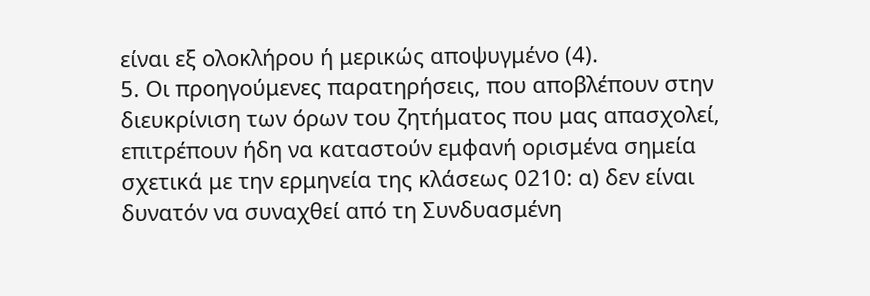είναι εξ ολοκλήρου ή μερικώς αποψυγμένο (4).
5. Οι προηγούμενες παρατηρήσεις, που αποβλέπουν στην διευκρίνιση των όρων του ζητήματος που μας απασχολεί, επιτρέπουν ήδη να καταστούν εμφανή ορισμένα σημεία σχετικά με την ερμηνεία της κλάσεως 0210: α) δεν είναι δυνατόν να συναχθεί από τη Συνδυασμένη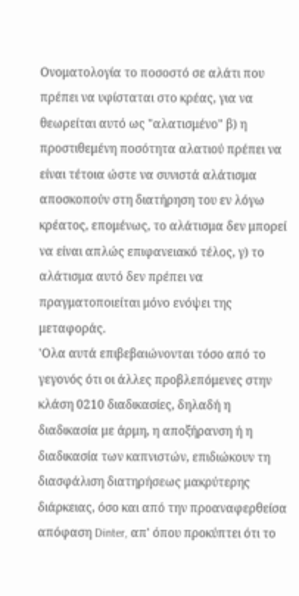Ονοματολογία το ποσοστό σε αλάτι που πρέπει να υφίσταται στο κρέας, για να θεωρείται αυτό ως "αλατισμένο" β) η προστιθεμένη ποσότητα αλατιού πρέπει να είναι τέτοια ώστε να συνιστά αλάτισμα αποσκοπούν στη διατήρηση του εν λόγω κρέατος, επομένως, το αλάτισμα δεν μπορεί να είναι απλώς επιφανειακό τέλος, γ) το αλάτισμα αυτό δεν πρέπει να πραγματοποιείται μόνο ενόψει της μεταφοράς.
'Ολα αυτά επιβεβαιώνονται τόσο από το γεγονός ότι οι άλλες προβλεπόμενες στην κλάση 0210 διαδικασίες, δηλαδή η διαδικασία με άρμη, η αποξήρανση ή η διαδικασία των καπνιστών, επιδιώκουν τη διασφάλιση διατηρήσεως μακρύτερης διάρκειας, όσο και από την προαναφερθείσα απόφαση Dinter, απ' όπου προκύπτει ότι το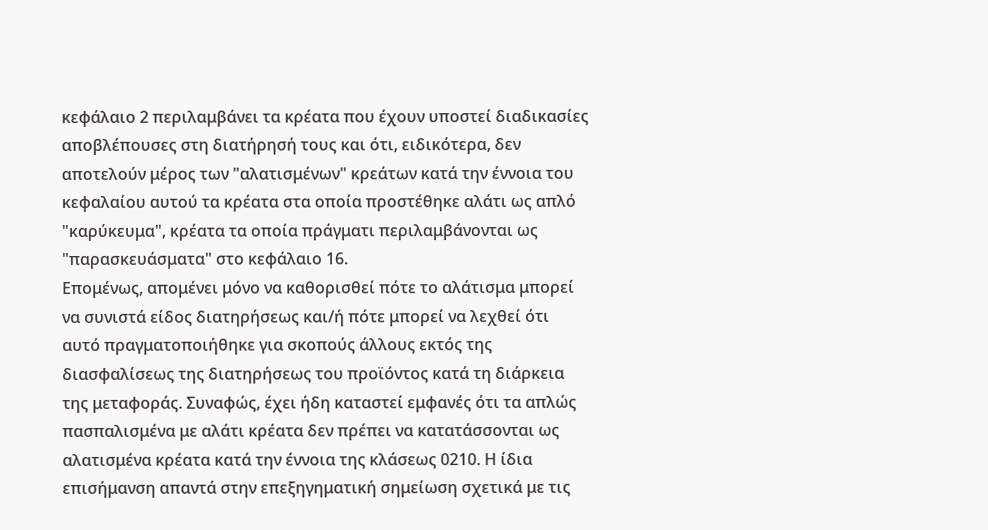κεφάλαιο 2 περιλαμβάνει τα κρέατα που έχουν υποστεί διαδικασίες αποβλέπουσες στη διατήρησή τους και ότι, ειδικότερα, δεν αποτελούν μέρος των "αλατισμένων" κρεάτων κατά την έννοια του κεφαλαίου αυτού τα κρέατα στα οποία προστέθηκε αλάτι ως απλό "καρύκευμα", κρέατα τα οποία πράγματι περιλαμβάνονται ως "παρασκευάσματα" στο κεφάλαιο 16.
Επομένως, απομένει μόνο να καθορισθεί πότε το αλάτισμα μπορεί να συνιστά είδος διατηρήσεως και/ή πότε μπορεί να λεχθεί ότι αυτό πραγματοποιήθηκε για σκοπούς άλλους εκτός της διασφαλίσεως της διατηρήσεως του προϊόντος κατά τη διάρκεια της μεταφοράς. Συναφώς, έχει ήδη καταστεί εμφανές ότι τα απλώς πασπαλισμένα με αλάτι κρέατα δεν πρέπει να κατατάσσονται ως αλατισμένα κρέατα κατά την έννοια της κλάσεως 0210. Η ίδια επισήμανση απαντά στην επεξηγηματική σημείωση σχετικά με τις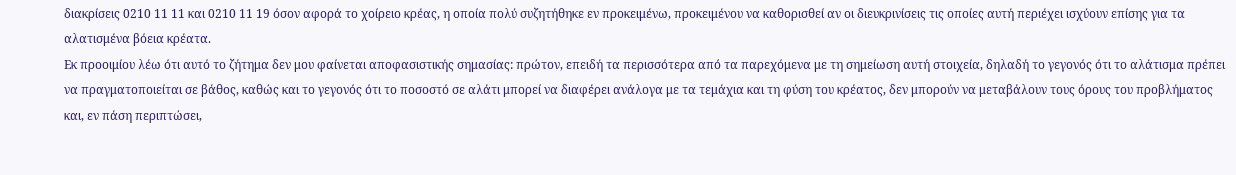διακρίσεις 0210 11 11 και 0210 11 19 όσον αφορά το χοίρειο κρέας, η οποία πολύ συζητήθηκε εν προκειμένω, προκειμένου να καθορισθεί αν οι διευκρινίσεις τις οποίες αυτή περιέχει ισχύουν επίσης για τα αλατισμένα βόεια κρέατα.
Εκ προοιμίου λέω ότι αυτό το ζήτημα δεν μου φαίνεται αποφασιστικής σημασίας: πρώτον, επειδή τα περισσότερα από τα παρεχόμενα με τη σημείωση αυτή στοιχεία, δηλαδή το γεγονός ότι το αλάτισμα πρέπει να πραγματοποιείται σε βάθος, καθώς και το γεγονός ότι το ποσοστό σε αλάτι μπορεί να διαφέρει ανάλογα με τα τεμάχια και τη φύση του κρέατος, δεν μπορούν να μεταβάλουν τους όρους του προβλήματος και, εν πάση περιπτώσει,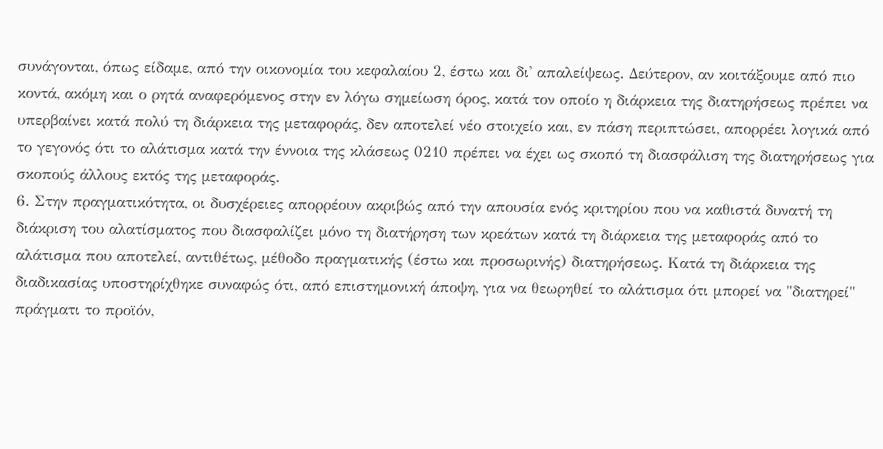συνάγονται, όπως είδαμε, από την οικονομία του κεφαλαίου 2, έστω και δι' απαλείψεως. Δεύτερον, αν κοιτάξουμε από πιο κοντά, ακόμη και ο ρητά αναφερόμενος στην εν λόγω σημείωση όρος, κατά τον οποίο η διάρκεια της διατηρήσεως πρέπει να υπερβαίνει κατά πολύ τη διάρκεια της μεταφοράς, δεν αποτελεί νέο στοιχείο και, εν πάση περιπτώσει, απορρέει λογικά από το γεγονός ότι το αλάτισμα κατά την έννοια της κλάσεως 0210 πρέπει να έχει ως σκοπό τη διασφάλιση της διατηρήσεως για σκοπούς άλλους εκτός της μεταφοράς.
6. Στην πραγματικότητα, οι δυσχέρειες απορρέουν ακριβώς από την απουσία ενός κριτηρίου που να καθιστά δυνατή τη διάκριση του αλατίσματος που διασφαλίζει μόνο τη διατήρηση των κρεάτων κατά τη διάρκεια της μεταφοράς από το αλάτισμα που αποτελεί, αντιθέτως, μέθοδο πραγματικής (έστω και προσωρινής) διατηρήσεως. Κατά τη διάρκεια της διαδικασίας υποστηρίχθηκε συναφώς ότι, από επιστημονική άποψη, για να θεωρηθεί το αλάτισμα ότι μπορεί να "διατηρεί" πράγματι το προϊόν,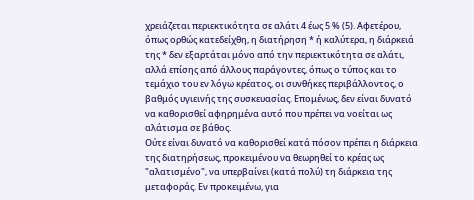χρειάζεται περιεκτικότητα σε αλάτι 4 έως 5 % (5). Αφετέρου, όπως ορθώς κατεδείχθη, η διατήρηση * ή καλύτερα, η διάρκειά της * δεν εξαρτάται μόνο από την περιεκτικότητα σε αλάτι, αλλά επίσης από άλλους παράγοντες, όπως ο τύπος και το τεμάχιο του εν λόγω κρέατος, οι συνθήκες περιβάλλοντος, ο βαθμός υγιεινής της συσκευασίας. Επομένως, δεν είναι δυνατό να καθορισθεί αφηρημένα αυτό που πρέπει να νοείται ως αλάτισμα σε βάθος.
Ούτε είναι δυνατό να καθορισθεί κατά πόσον πρέπει η διάρκεια της διατηρήσεως, προκειμένου να θεωρηθεί το κρέας ως "αλατισμένο", να υπερβαίνει (κατά πολύ) τη διάρκεια της μεταφοράς. Εν προκειμένω, για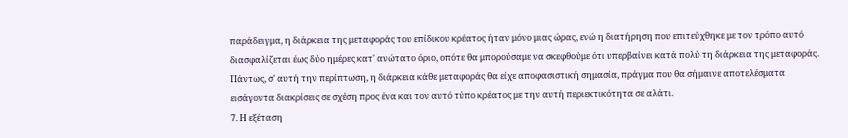παράδειγμα, η διάρκεια της μεταφοράς του επίδικου κρέατος ήταν μόνο μιας ώρας, ενώ η διατήρηση που επιτεύχθηκε με τον τρόπο αυτό διασφαλίζεται έως δύο ημέρες κατ' ανώτατο όριο, οπότε θα μπορούσαμε να σκεφθούμε ότι υπερβαίνει κατά πολύ τη διάρκεια της μεταφοράς. Πάντως, σ' αυτή την περίπτωση, η διάρκεια κάθε μεταφοράς θα είχε αποφασιστική σημασία, πράγμα που θα σήμαινε αποτελέσματα εισάγοντα διακρίσεις σε σχέση προς ένα και τον αυτό τύπο κρέατος με την αυτή περιεκτικότητα σε αλάτι.
7. Η εξέταση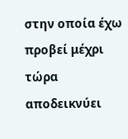στην οποία έχω προβεί μέχρι τώρα αποδεικνύει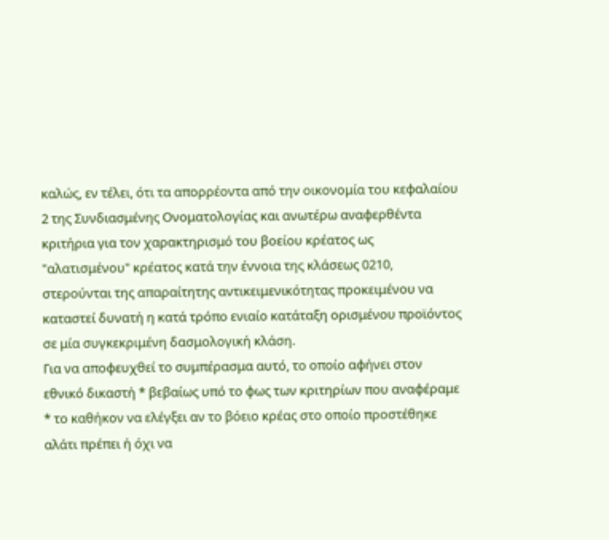καλώς, εν τέλει, ότι τα απορρέοντα από την οικονομία του κεφαλαίου 2 της Συνδιασμένης Ονοματολογίας και ανωτέρω αναφερθέντα κριτήρια για τον χαρακτηρισμό του βοείου κρέατος ως "αλατισμένου" κρέατος κατά την έννοια της κλάσεως 0210, στερούνται της απαραίτητης αντικειμενικότητας προκειμένου να καταστεί δυνατή η κατά τρόπο ενιαίο κατάταξη ορισμένου προϊόντος σε μία συγκεκριμένη δασμολογική κλάση.
Για να αποφευχθεί το συμπέρασμα αυτό, το οποίο αφήνει στον εθνικό δικαστή * βεβαίως υπό το φως των κριτηρίων που αναφέραμε * το καθήκον να ελέγξει αν το βόειο κρέας στο οποίο προστέθηκε αλάτι πρέπει ή όχι να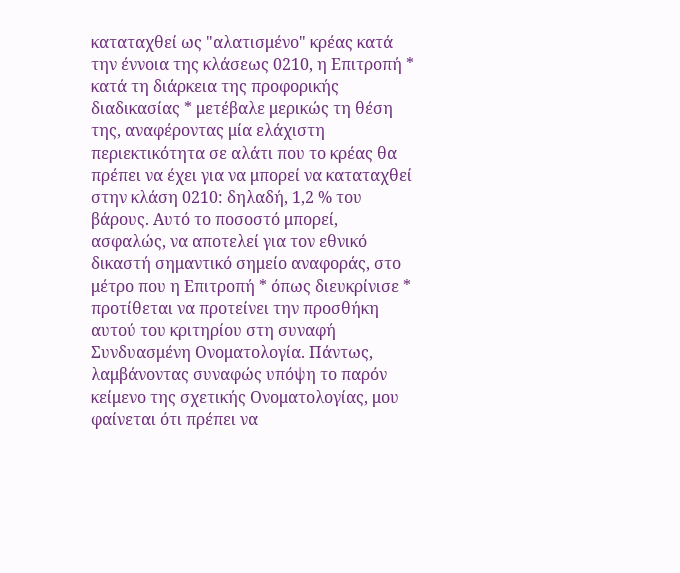καταταχθεί ως "αλατισμένο" κρέας κατά την έννοια της κλάσεως 0210, η Επιτροπή * κατά τη διάρκεια της προφορικής διαδικασίας * μετέβαλε μερικώς τη θέση της, αναφέροντας μία ελάχιστη περιεκτικότητα σε αλάτι που το κρέας θα πρέπει να έχει για να μπορεί να καταταχθεί στην κλάση 0210: δηλαδή, 1,2 % του βάρους. Αυτό το ποσοστό μπορεί, ασφαλώς, να αποτελεί για τον εθνικό δικαστή σημαντικό σημείο αναφοράς, στο μέτρο που η Επιτροπή * όπως διευκρίνισε * προτίθεται να προτείνει την προσθήκη αυτού του κριτηρίου στη συναφή Συνδυασμένη Ονοματολογία. Πάντως, λαμβάνοντας συναφώς υπόψη το παρόν κείμενο της σχετικής Ονοματολογίας, μου φαίνεται ότι πρέπει να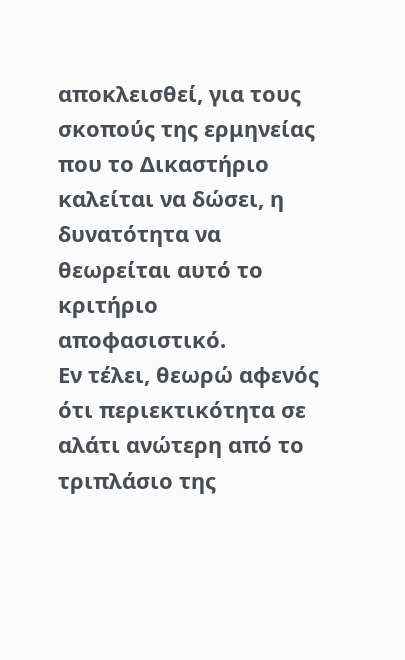αποκλεισθεί, για τους σκοπούς της ερμηνείας που το Δικαστήριο καλείται να δώσει, η δυνατότητα να θεωρείται αυτό το κριτήριο αποφασιστικό.
Εν τέλει, θεωρώ αφενός ότι περιεκτικότητα σε αλάτι ανώτερη από το τριπλάσιο της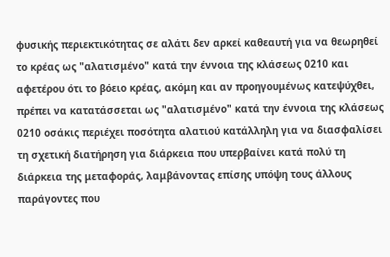φυσικής περιεκτικότητας σε αλάτι δεν αρκεί καθεαυτή για να θεωρηθεί το κρέας ως "αλατισμένο" κατά την έννοια της κλάσεως 0210 και αφετέρου ότι το βόειο κρέας, ακόμη και αν προηγουμένως κατεψύχθει, πρέπει να κατατάσσεται ως "αλατισμένο" κατά την έννοια της κλάσεως 0210 οσάκις περιέχει ποσότητα αλατιού κατάλληλη για να διασφαλίσει τη σχετική διατήρηση για διάρκεια που υπερβαίνει κατά πολύ τη διάρκεια της μεταφοράς, λαμβάνοντας επίσης υπόψη τους άλλους παράγοντες που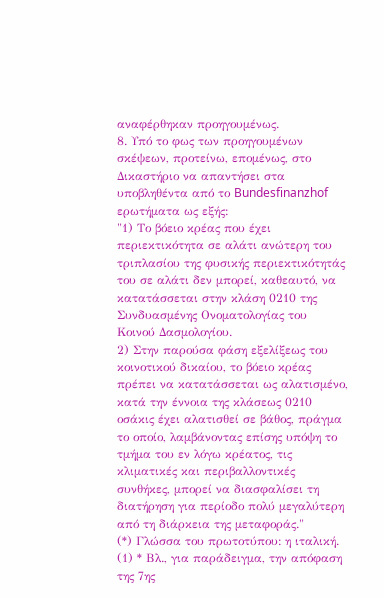αναφέρθηκαν προηγουμένως.
8. Υπό το φως των προηγουμένων σκέψεων, προτείνω, επομένως, στο Δικαστήριο να απαντήσει στα υποβληθέντα από το Bundesfinanzhof ερωτήματα ως εξής:
"1) Το βόειο κρέας που έχει περιεκτικότητα σε αλάτι ανώτερη του τριπλασίου της φυσικής περιεκτικότητάς του σε αλάτι δεν μπορεί, καθεαυτό, να κατατάσσεται στην κλάση 0210 της Συνδυασμένης Ονοματολογίας του Κοινού Δασμολογίου.
2) Στην παρούσα φάση εξελίξεως του κοινοτικού δικαίου, το βόειο κρέας πρέπει να κατατάσσεται ως αλατισμένο, κατά την έννοια της κλάσεως 0210 οσάκις έχει αλατισθεί σε βάθος, πράγμα το οποίο, λαμβάνοντας επίσης υπόψη το τμήμα του εν λόγω κρέατος, τις κλιματικές και περιβαλλοντικές συνθήκες, μπορεί να διασφαλίσει τη διατήρηση για περίοδο πολύ μεγαλύτερη από τη διάρκεια της μεταφοράς."
(*) Γλώσσα του πρωτοτύπου: η ιταλική.
(1) * Βλ., για παράδειγμα, την απόφαση της 7ης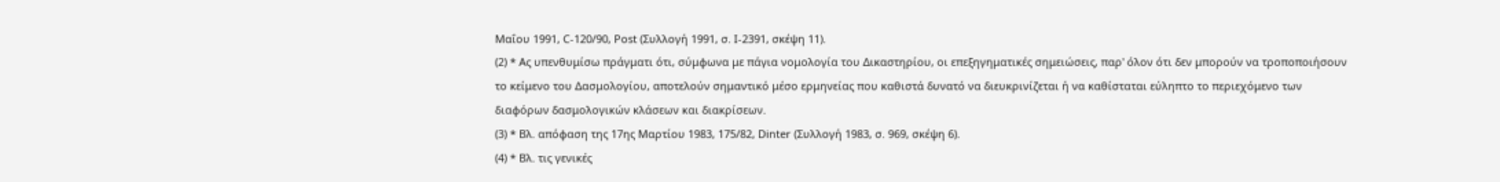Μαΐου 1991, C-120/90, Ροst (Συλλογή 1991, σ. Ι-2391, σκέψη 11).
(2) * Ας υπενθυμίσω πράγματι ότι, σύμφωνα με πάγια νομολογία του Δικαστηρίου, οι επεξηγηματικές σημειώσεις, παρ' όλον ότι δεν μπορούν να τροποποιήσουν το κείμενο του Δασμολογίου, αποτελούν σημαντικό μέσο ερμηνείας που καθιστά δυνατό να διευκρινίζεται ή να καθίσταται εύληπτο το περιεχόμενο των διαφόρων δασμολογικών κλάσεων και διακρίσεων.
(3) * Βλ. απόφαση της 17ης Μαρτίου 1983, 175/82, Dinter (Συλλογή 1983, σ. 969, σκέψη 6).
(4) * Βλ. τις γενικές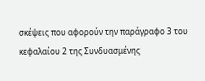σκέψεις που αφορούν την παράγραφο 3 του κεφαλαίου 2 της Συνδυασμένης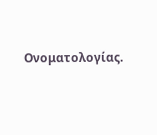Ονοματολογίας.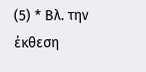(5) * Βλ. την έκθεση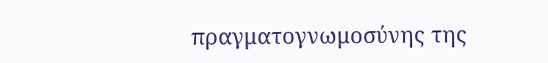πραγματογνωμοσύνης της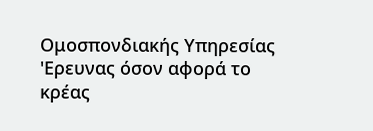Ομοσπονδιακής Υπηρεσίας 'Ερευνας όσον αφορά το κρέας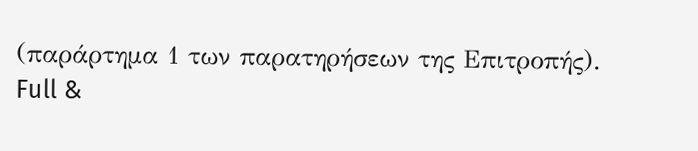(παράρτημα 1 των παρατηρήσεων της Επιτροπής).
Full &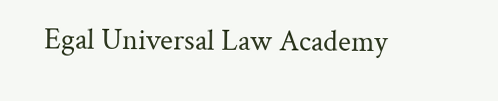Egal Universal Law Academy